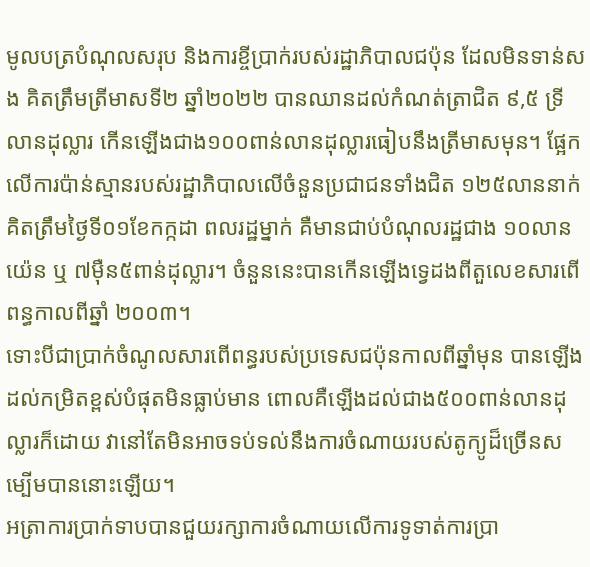មូលបត្របំណុលសរុប និងការខ្ចីប្រាក់របស់រដ្ឋាភិបាលជប៉ុន ដែលមិនទាន់សង គិតត្រឹមត្រីមាសទី២ ឆ្នាំ២០២២ បានឈានដល់កំណត់ត្រាជិត ៩,៥ ទ្រីលានដុល្លារ កើនឡើងជាង១០០ពាន់លានដុល្លារធៀបនឹងត្រីមាសមុន។ ផ្អែកលើការប៉ាន់ស្មានរបស់រដ្ឋាភិបាលលើចំនួនប្រជាជនទាំងជិត ១២៥លាននាក់ គិតត្រឹមថ្ងៃទី០១ខែកក្កដា ពលរដ្ឋម្នាក់ គឺមានជាប់បំណុលរដ្ឋជាង ១០លានយ៉េន ឬ ៧ម៉ឺន៥ពាន់ដុល្លារ។ ចំនួននេះបានកើនឡើងទ្វេដងពីតួលេខសារពើពន្ធកាលពីឆ្នាំ ២០០៣។
ទោះបីជាប្រាក់ចំណូលសារពើពន្ធរបស់ប្រទេសជប៉ុនកាលពីឆ្នាំមុន បានឡើងដល់កម្រិតខ្ពស់បំផុតមិនធ្លាប់មាន ពោលគឺឡើងដល់ជាង៥០០ពាន់លានដុល្លារក៏ដោយ វានៅតែមិនអាចទប់ទល់នឹងការចំណាយរបស់តូក្យូដ៏ច្រើនសម្បើមបាននោះឡើយ។
អត្រាការប្រាក់ទាបបានជួយរក្សាការចំណាយលើការទូទាត់ការប្រា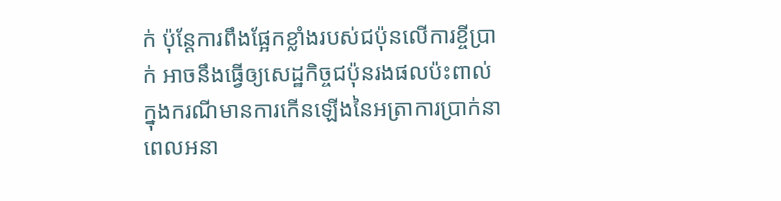ក់ ប៉ុន្តែការពឹងផ្អែកខ្លាំងរបស់ជប៉ុនលើការខ្ចីប្រាក់ អាចនឹងធ្វើឲ្យសេដ្ឋកិច្ចជប៉ុនរងផលប៉ះពាល់ ក្នុងករណីមានការកើនឡើងនៃអត្រាការប្រាក់នាពេលអនា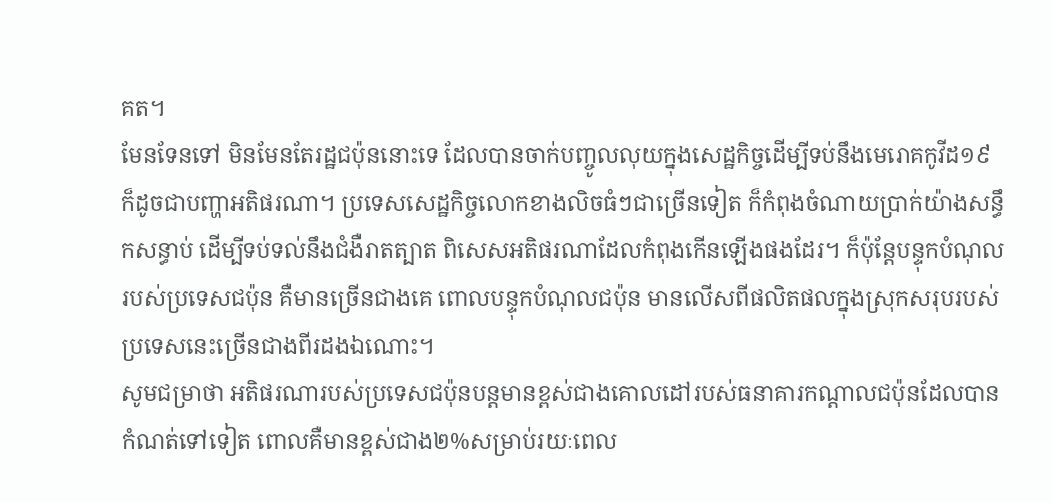គត។
មែនទែនទៅ មិនមែនតែរដ្ឋជប៉ុននោះទេ ដែលបានចាក់បញ្ចូលលុយក្នុងសេដ្ឋកិច្ចដើម្បីទប់នឹងមេរោគកូវីដ១៩ ក៏ដូចជាបញ្ហាអតិផរណា។ ប្រទេសសេដ្ឋកិច្ចលោកខាងលិចធំៗជាច្រើនទៀត ក៏កំពុងចំណាយប្រាក់យ៉ាងសន្ធឹកសន្ធាប់ ដើម្បីទប់ទល់នឹងជំងឺរាតត្បាត ពិសេសអតិផរណាដែលកំពុងកើនឡើងផងដែរ។ ក៏ប៉ុន្តែបន្ទុកបំណុលរបស់ប្រទេសជប៉ុន គឺមានច្រើនជាងគេ ពោលបន្ទុកបំណុលជប៉ុន មានលើសពីផលិតផលក្នុងស្រុកសរុបរបស់ប្រទេសនេះច្រើនជាងពីរដងឯណោះ។
សូមជម្រាថា អតិផរណារបស់ប្រទេសជប៉ុនបន្តមានខ្ពស់ជាងគោលដៅរបស់ធនាគារកណ្តាលជប៉ុនដែលបានកំណត់ទៅទៀត ពោលគឺមានខ្ពស់ជាង២%សម្រាប់រយៈពេល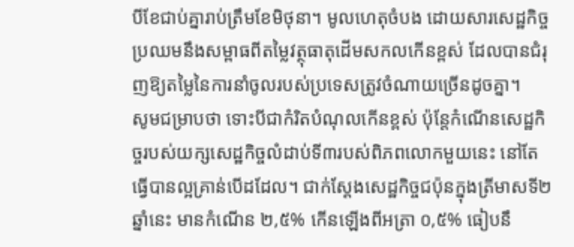បីខែជាប់គ្នារាប់ត្រឹមខែមិថុនា។ មូលហេតុចំបង ដោយសារសេដ្ឋកិច្ចប្រឈមនឹងសម្ពាធពីតម្លៃវត្ថុធាតុដើមសកលកើនខ្ពស់ ដែលបានជំរុញឱ្យតម្លៃនៃការនាំចូលរបស់ប្រទេសត្រូវចំណាយច្រើនដូចគ្នា។
សូមជម្រាបថា ទោះបីជាកំរិតបំណុលកើនខ្ពស់ ប៉ុន្តែកំណើនសេដ្ឋកិច្ចរបស់យក្សសេដ្ឋកិច្ចលំដាប់ទី៣របស់ពិភពលោកមួយនេះ នៅតែធ្វើបានល្អគ្រាន់បើដដែល។ ជាក់ស្តែងសេដ្ឋកិច្ចជប៉ុនក្នុងត្រីមាសទី២ឆ្នាំនេះ មានកំណើន ២,៥% កើនឡើងពីអត្រា ០,៥% ធៀបនឹ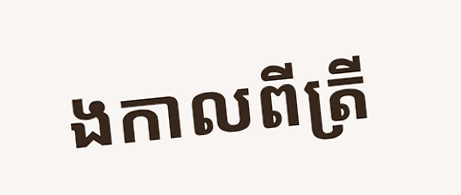ងកាលពីត្រី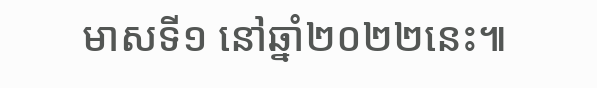មាសទី១ នៅឆ្នាំ២០២២នេះ៕